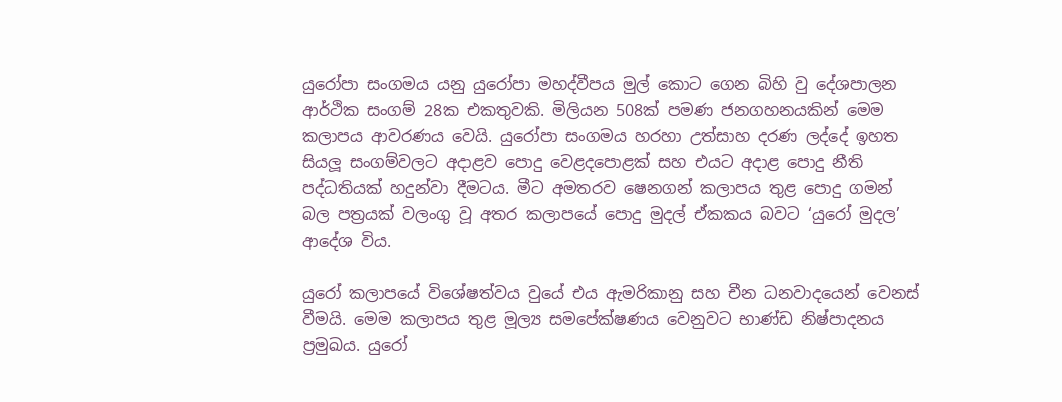යුරෝපා සංගමය යනු යුරෝපා මහද්වීපය මුල් කොට ගෙන බිහි වු දේශපාලන ආර්ථික සංගම් 28ක එකතුවකි. මිලියන 508ක් පමණ ජනගහනයකින් මෙම කලාපය ආවරණය වෙයි. යුරෝපා සංගමය හරහා උත්සාහ දරණ ලද්දේ ඉහත සියලූ සංගම්වලට අදාළව පොදු වෙළදපොළක් සහ එයට අදාළ පොදු නීති පද්ධතියක් හදුන්වා දීමටය. මීට අමතරව ෂෙනගන් කලාපය තුළ පොදු ගමන් බල පත්‍රයක් වලංගු වූ අතර කලාපයේ පොදු මුදල් ඒකකය බවට ‘යුරෝ මුදල’ ආදේශ විය.

යුරෝ කලාපයේ විශේෂත්වය වුයේ එය ඇමරිකානු සහ චීන ධනවාදයෙන් වෙනස් වීමයි. මෙම කලාපය තුළ මූල්‍ය සමපේක්ෂණය වෙනුවට භාණ්ඩ නිෂ්පාදනය ප්‍රමුඛය. යුරෝ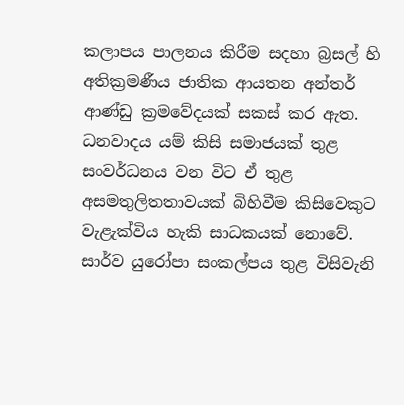කලාපය පාලනය කිරීම සදහා බ්‍රසල් හි අතික්‍රමණීය ජාතික ආයතන අන්තර් ආණ්ඩු ක්‍රමවේදයක් සකස් කර ඇත. ධනවාදය යම් කිසි සමාජයක් තුළ සංවර්ධනය වන විට ඒ තුළ අසමතුලිතතාවයක් බිහිවීම කිසිවෙකුට වැළැක්විය හැකි සාධකයක් නොවේ. සාර්ව යුරෝපා සංකල්පය තුළ විසිවැනි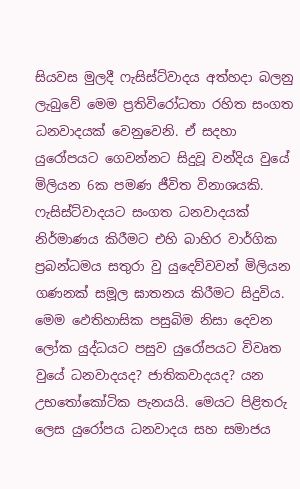සියවස මුලදී ෆැසිස්ට්වාදය අත්හදා බලනු ලැබුවේ මෙම ප්‍රතිවිරෝධතා රහිත සංගත ධනවාදයක් වෙනුවෙනි. ඒ සදහා යුරෝපයට ගෙවන්නට සිදුවූ වන්දිය වුයේ මිලියන 6ක පමණ ජීවිත විනාශයකි. ෆැසිස්ට්වාදයට සංගත ධනවාදයක් නිර්මාණය කිරීමට එහි බාහිර වාර්ගික ප්‍රබන්ධමය සතුරා වු යුදෙව්වවන් මිලියන ගණනක් සමූල ඝාතනය කිරීමට සිදුවිය. මෙම ඵෙතිහාසික පසුබිම නිසා දෙවන ලෝක යුද්ධයට පසුව යුරෝපයට විවෘත වුයේ ධනවාදයද? ජාතිකවාදයද? යන උභතෝකෝටික පැනයයි. මෙයට පිළිතරු ලෙස යුරෝපය ධනවාදය සහ සමාජය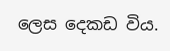ලෙස දෙකඩ විය.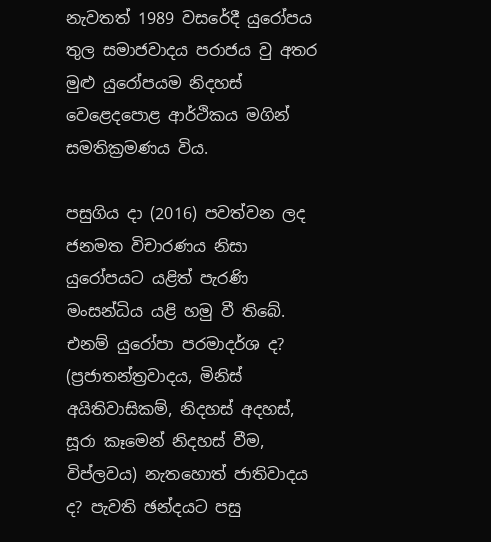නැවතත් 1989 වසරේදී යුරෝපය තුල සමාජවාදය පරාජය වු අතර මුළු යුරෝපයම නිදහස් වෙළෙදපොළ ආර්ථිකය මගින් සමතික්‍රමණය විය.

පසුගිය දා (2016) පවත්වන ලද ජනමත විචාරණය නිසා යුරෝපයට යළිත් පැරණි මංසන්ධිය යළි හමු වී තිබේ. එනම් යුරෝපා පරමාදර්ශ ද? (ප්‍රජාතන්ත්‍රවාදය, මිනිස් අයිතිවාසිකම්, නිදහස් අදහස්, සූරා කෑමෙන් නිදහස් වීම, විප්ලවය) නැතහොත් ජාතිවාදය ද? පැවති ඡන්දයට පසු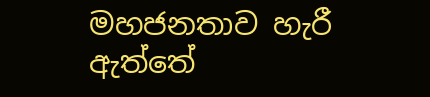මහජනතාව හැරී ඇත්තේ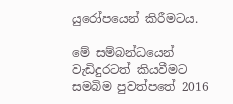යුරෝපයෙන් කිරීමටය.

මේ සම්බන්ධයෙන් වැඩිදුරටත් කියවීමට සමබිම පුවත්පතේ 2016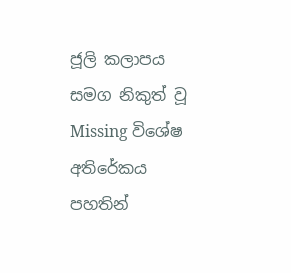ජූලි කලාපය සමග නිකුත් වූ Missing විශේෂ අතිරේකය පහතින්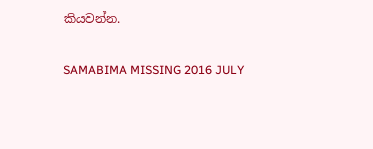කියවන්න.

SAMABIMA MISSING 2016 JULY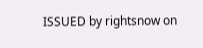ISSUED by rightsnow on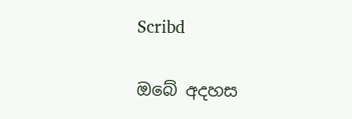Scribd

ඔබේ අදහස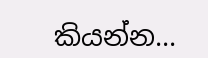කියන්න...